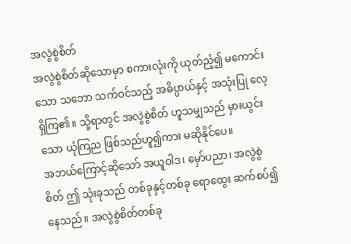အလွဲစွဲစိတ်
အလွဲစွဲစိတ်ဆိုသောမှာ စကားလုံးကို ယုတ်ညံ့၍ မကောင်းသော သဘော သက်ဝင်သည့် အဓိပ္ပာယ်နှင့် အသုံးပြု လေ့ရှိကြ၏။ သို့ရာတွင် အလွဲစွဲစိတ် ဟူသမျှသည် မှားယွင်း သော ယုံကြည ဖြစ်သည်ဟူ၍ကား မဆိုနိုင်ပေ။
အဘယ်ကြောင့်ဆိုသော် အယူဝါဒ၊ မှော်ပညာ၊ အလွဲစွဲစိတ် ဤ သုံးခုသည် တစ်ခုနှင့်တစ်ခု ရောထွေး ဆက်စပ်၍နေသည်။ အလွဲစွဲစိတ်တစ်ခု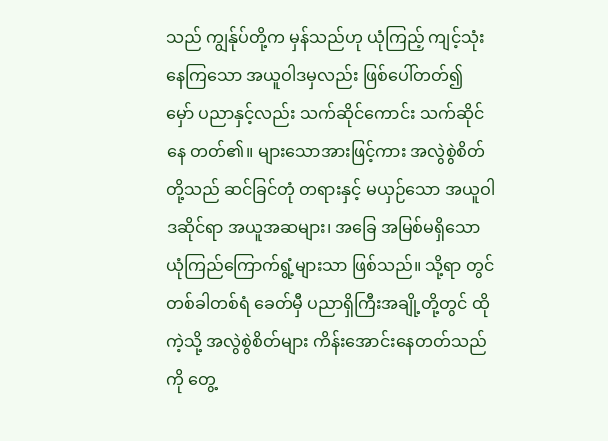သည် ကျွန်ုပ်တို့က မှန်သည်ဟု ယုံကြည့် ကျင့်သုံးနေကြသော အယူဝါဒမှလည်း ဖြစ်ပေါ်တတ်၍ မှော် ပညာနှင့်လည်း သက်ဆိုင်ကောင်း သက်ဆိုင်နေ တတ်၏။ များသောအားဖြင့်ကား အလွဲစွဲစိတ်တို့သည် ဆင်ခြင်တုံ တရားနှင့် မယှဉ်သော အယူဝါဒဆိုင်ရာ အယူအဆများ၊ အခြေ အမြစ်မရှိသော ယုံကြည်ကြောက်ရွံ့များသာ ဖြစ်သည်။ သို့ရာ တွင် တစ်ခါတစ်ရံ ခေတ်မှီ ပညာရှိကြီးအချို့တို့တွင် ထိုကဲ့သို့ အလွဲစွဲစိတ်များ ကိန်းအောင်းနေတတ်သည်ကို တွေ့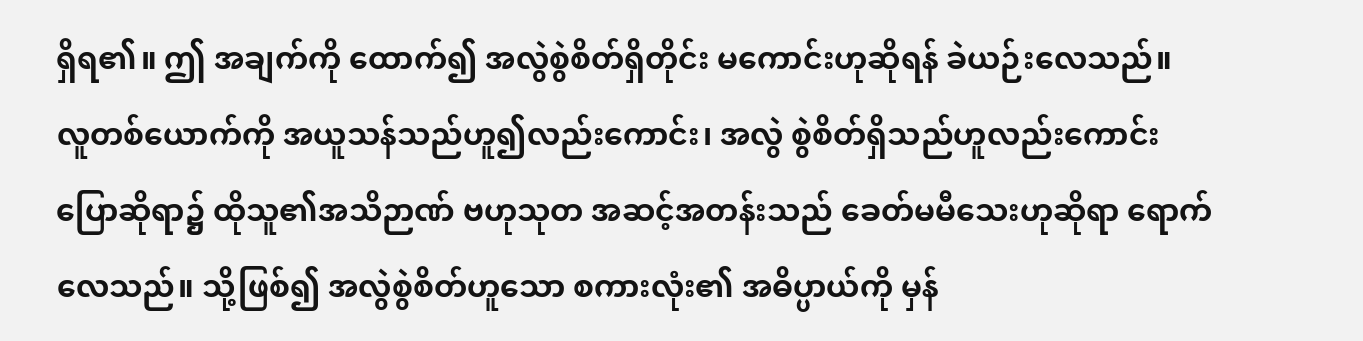ရှိရ၏။ ဤ အချက်ကို ထောက်၍ အလွဲစွဲစိတ်ရှိတိုင်း မကောင်းဟုဆိုရန် ခဲယဉ်းလေသည်။
လူတစ်ယောက်ကို အယူသန်သည်ဟူ၍လည်းကောင်း၊ အလွဲ စွဲစိတ်ရှိသည်ဟူလည်းကောင်း ပြောဆိုရာ၌ ထိုသူ၏အသိဉာဏ် ဗဟုသုတ အဆင့်အတန်းသည် ခေတ်မမီသေးဟုဆိုရာ ရောက် လေသည်။ သို့ဖြစ်၍ အလွဲစွဲစိတ်ဟူသော စကားလုံး၏ အဓိပ္ပာယ်ကို မှန်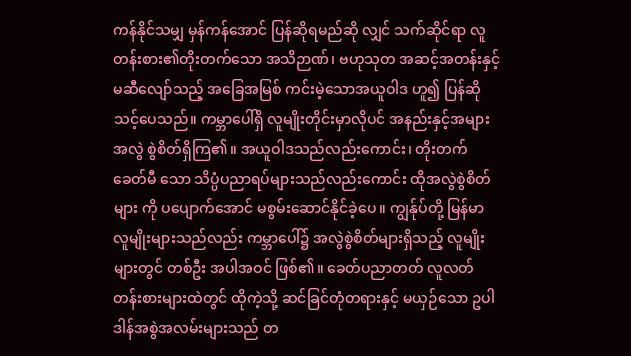ကန်နိုင်သမျှ မှန်ကန်အောင် ပြန်ဆိုရမည်ဆို လျှင် သက်ဆိုင်ရာ လူတန်းစား၏တိုးတက်သော အသိဉာဏ်၊ ဗဟုသုတ အဆင့်အတန်းနှင့် မဆီလျော်သည့် အခြေအမြစ် ကင်းမဲ့သောအယူဝါဒ ဟူ၍ ပြန်ဆိုသင့်ပေသည်။ ကမ္ဘာပေါ်ရှိ လူမျိုးတိုင်းမှာလိုပင် အနည်းနှင့်အများ အလွဲ စွဲစိတ်ရှိကြ၏။ အယူဝါဒသည်လည်းကောင်း၊ တိုးတက်ခေတ်မီ သော သိပ္ပံပညာရပ်များသည်လည်းကောင်း ထိုအလွဲစွဲစိတ်များ ကို ပပျောက်အောင် မစွမ်းဆောင်နိုင်ခဲ့ပေ။ ကျွန်ုပ်တို့ မြန်မာ လူမျိုးများသည်လည်း ကမ္ဘာပေါ်၌ အလွဲစွဲစိတ်များရှိသည့် လူမျိုးများတွင် တစ်ဦး အပါအဝင် ဖြစ်၏။ ခေတ်ပညာတတ် လူလတ်တန်းစားများထဲတွင် ထိုကဲ့သို့ ဆင်ခြင်တုံတရားနှင့် မယှဉ်သော ဥပါဒါန်အစွဲအလမ်းများသည် တ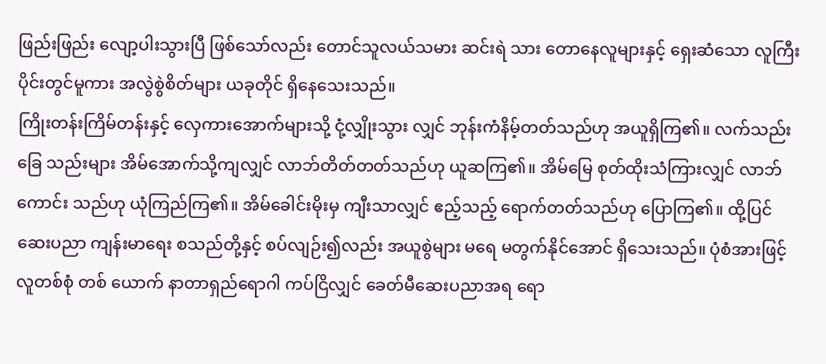ဖြည်းဖြည်း လျော့ပါးသွားပြီ ဖြစ်သော်လည်း တောင်သူလယ်သမား ဆင်းရဲ သား တောနေလူများနှင့် ရှေးဆံသော လူကြီးပိုင်းတွင်မူကား အလွဲစွဲစိတ်များ ယခုတိုင် ရှိနေသေးသည်။
ကြိုးတန်းကြိမ်တန်းနှင့် လှေကားအောက်များသို့ ငုံ့လျှိုးသွား လျှင် ဘုန်းကံနိမ့်တတ်သည်ဟု အယူရှိကြ၏။ လက်သည်းခြေ သည်းများ အိမ်အောက်သို့ကျလျှင် လာဘ်တိတ်တတ်သည်ဟု ယူဆကြ၏။ အိမ်မြေ စုတ်ထိုးသံကြားလျှင် လာဘ်ကောင်း သည်ဟု ယုံကြည်ကြ၏။ အိမ်ခေါင်းမိုးမှ ကျီးသာလျှင် ဧည့်သည့် ရောက်တတ်သည်ဟု ပြောကြ၏။ ထို့ပြင် ဆေးပညာ ကျန်းမာရေး စသည်တို့နှင့် စပ်လျဉ်း၍လည်း အယူစွဲများ မရေ မတွက်နိုင်အောင် ရှိသေးသည်။ ပုံစံအားဖြင့် လူတစ်စုံ တစ် ယောက် နာတာရှည်ရောဂါ ကပ်ငြိလျှင် ခေတ်မီဆေးပညာအရ ရော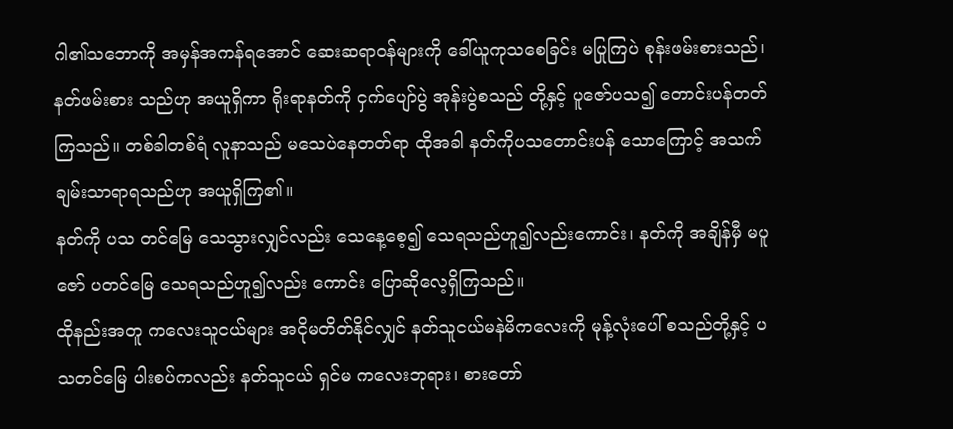ဂါ၏သဘောကို အမှန်အကန်ရအောင် ဆေးဆရာဝန်များကို ခေါ်ယူကုသစေခြင်း မပြုကြပဲ စုန်းဖမ်းစားသည်၊ နတ်ဖမ်းစား သည်ဟု အယူရှိကာ ရိုးရာနတ်ကို ငှက်ပျော်ပွဲ အုန်းပွဲစသည် တို့နှင့် ပူဇော်ပသ၍ တောင်းပန်တတ်ကြသည်။ တစ်ခါတစ်ရံ လူနာသည် မသေပဲနေတတ်ရာ ထိုအခါ နတ်ကိုပသတောင်းပန် သောကြောင့် အသက်ချမ်းသာရာရသည်ဟု အယူရှိကြ၏။
နတ်ကို ပသ တင်မြေ သေသွားလျှင်လည်း သေနေ့စေ့၍ သေရသည်ဟူ၍လည်းကောင်း၊ နတ်ကို အချိန်မှီ မပူဇော် ပတင်မြေ သေရသည်ဟူ၍လည်း ကောင်း ပြောဆိုလေ့ရှိကြသည်။
ထိုနည်းအတူ ကလေးသူငယ်များ အငိုမတိတ်နိုင်လျှင် နတ်သူငယ်မနဲမိကလေးကို မုန့်လုံးပေါ် စသည်တို့နှင့် ပသတင်မြေ ပါးစပ်ကလည်း နတ်သူငယ် ရှင်မ ကလေးဘုရား၊ စားတော်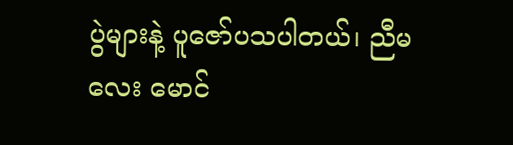ပွဲများနဲ့ ပူဇော်ပသပါတယ်၊ ညီမလေး မောင်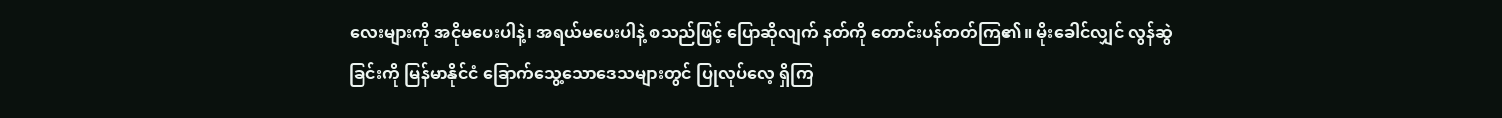လေးများကို အငိုမပေးပါနဲ့၊ အရယ်မပေးပါနဲ့ စသည်ဖြင့် ပြောဆိုလျက် နတ်ကို တောင်းပန်တတ်ကြ၏။ မိုးခေါင်လျှင် လွန်ဆွဲခြင်းကို မြန်မာနိုင်ငံ ခြောက်သွေ့သောဒေသများတွင် ပြုလုပ်လေ့ ရှိကြ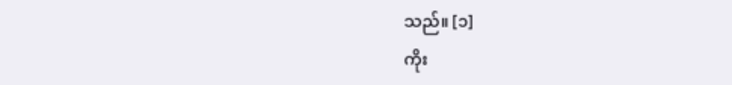သည်။ [၁]
ကိုး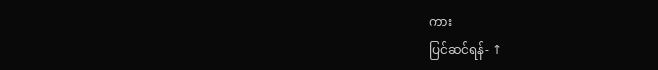ကား
ပြင်ဆင်ရန်- ↑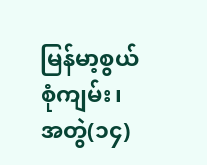မြန်မာ့စွယ်စုံကျမ်း၊ အတွဲ(၁၄)